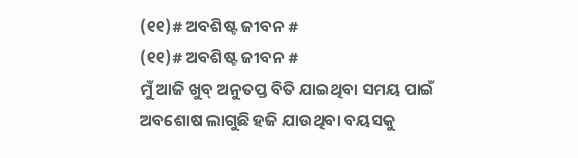(୧୧)# ଅବଶିଷ୍ଟ ଜୀବନ #
(୧୧)# ଅବଶିଷ୍ଟ ଜୀବନ #
ମୁଁ ଆଜି ଖୁବ୍ ଅନୁତପ୍ତ ବିତି ଯାଇଥିବା ସମୟ ପାଇଁ
ଅବଶୋଷ ଲାଗୁଛି ହଜି ଯାଉଥିବା ବୟସକୁ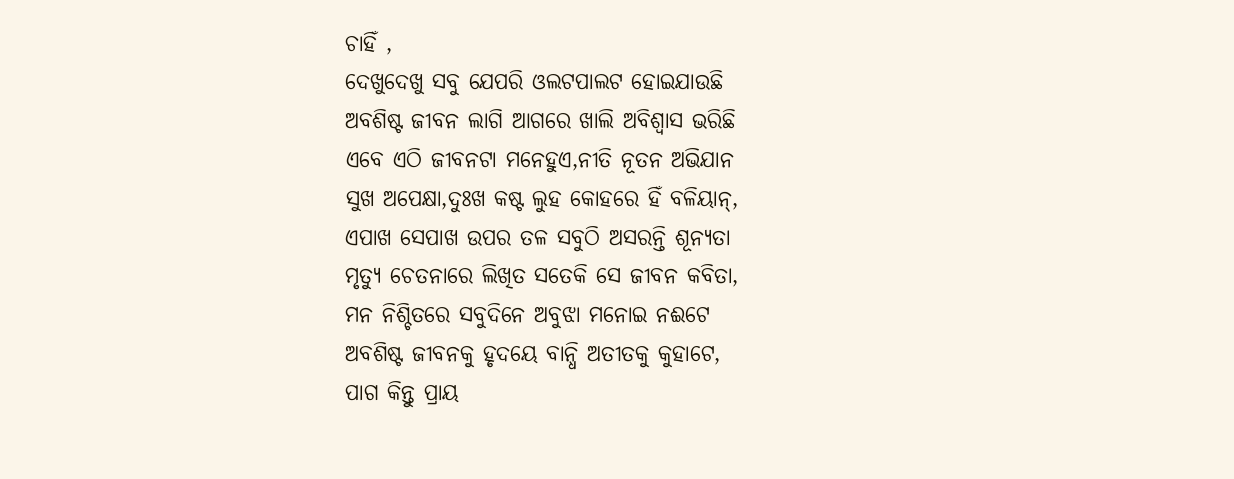ଚାହିଁ ,
ଦେଖୁଦେଖୁ ସବୁ ଯେପରି ଓଲଟପାଲଟ ହୋଇଯାଉଛି
ଅବଶିଷ୍ଟ ଜୀବନ ଲାଗି ଆଗରେ ଖାଲି ଅବିଶ୍ବାସ ଭରିଛି
ଏବେ ଏଠି ଜୀବନଟା ମନେହୁଏ,ନୀତି ନୂତନ ଅଭିଯାନ
ସୁଖ ଅପେକ୍ଷା,ଦୁଃଖ କଷ୍ଟ ଲୁହ କୋହରେ ହିଁ ବଳିୟାନ୍,
ଏପାଖ ସେପାଖ ଉପର ତଳ ସବୁଠି ଅସରନ୍ତି ଶୂନ୍ୟତା
ମୃତ୍ୟୁ ଚେତନାରେ ଲିଖିତ ସତେକି ସେ ଜୀବନ କବିତା,
ମନ ନିଶ୍ଚିତରେ ସବୁଦିନେ ଅବୁଝା ମନୋଇ ନଈଟେ
ଅବଶିଷ୍ଟ ଜୀବନକୁ ହୃଦୟେ ବାନ୍ଧି ଅତୀତକୁ କୁହାଟେ,
ପାଗ କିନ୍ତୁ ପ୍ରାୟ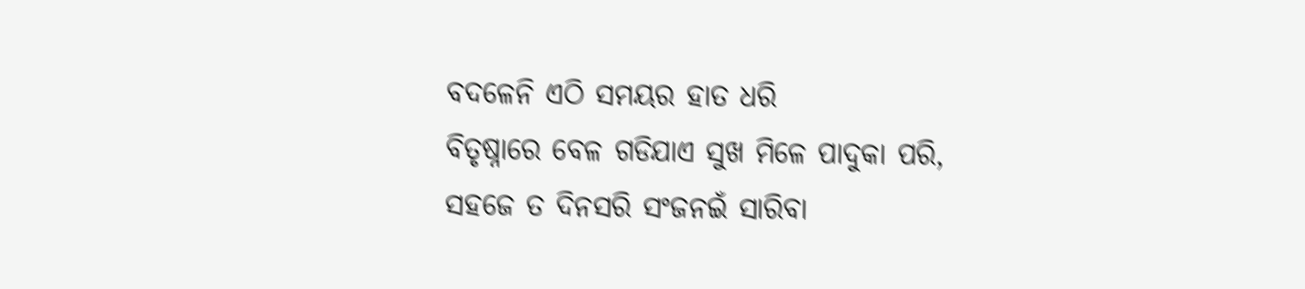ବଦଳେନି ଏଠି ସମୟର ହାତ ଧରି
ବିତୃଷ୍ନାରେ ବେଳ ଗଡିଯାଏ ସୁଖ ମିଳେ ପାଦୁକା ପରି,
ସହଜେ ତ ଦିନସରି ସଂଜନଇଁ ସାରିବା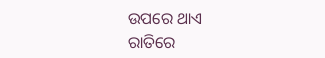ଉପରେ ଥାଏ
ରାତିରେ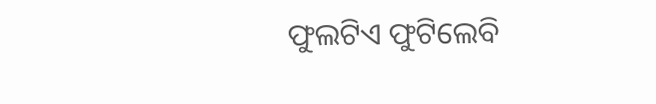ଫୁଲଟିଏ ଫୁଟିଲେବି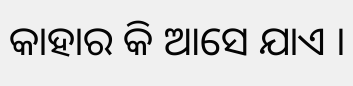କାହାର କି ଆସେ ଯାଏ ।